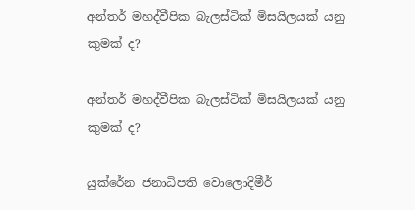අන්තර් මහද්වීපික බැලස්ටික් මිසයිලයක් යනු කුමක් ද?

අන්තර් මහද්වීපික බැලස්ටික් මිසයිලයක් යනු කුමක් ද?

යුක්රේන ජනාධිපති වොලොදිමීර්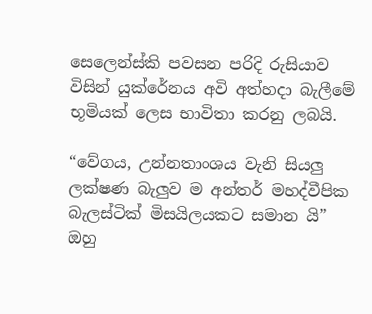සෙලෙන්ස්කි පවසන පරිදි රුසියාව විසින් යුක්රේනය අවි අත්හදා බැලීමේ භූමියක් ලෙස භාවිතා කරනු ලබයි.

“වේගය, උන්නතාංශය වැනි සියලු ලක්ෂණ බැලුව ම අන්තර් මහද්වීපික බැලස්ටික් මිසයිලයකට සමාන යි” ඔහු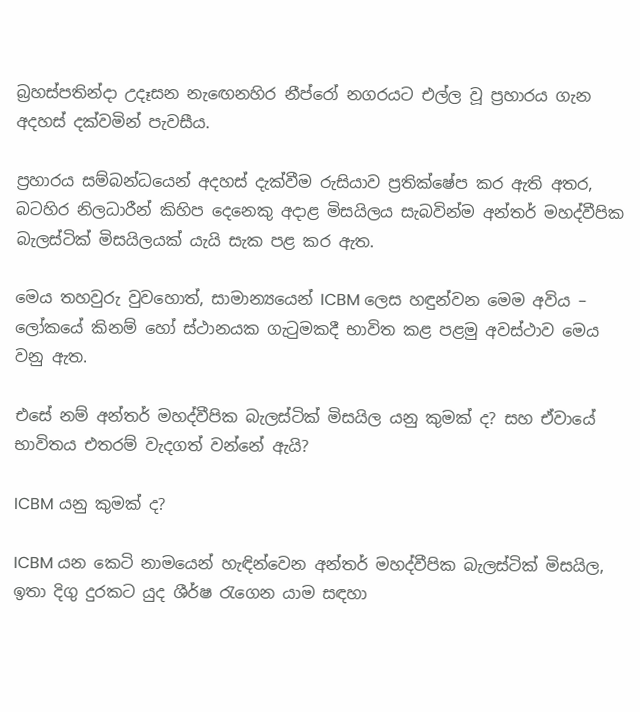බ්‍රහස්පතින්දා උදෑසන නැඟෙනහිර නීප්රෝ නගරයට එල්ල වූ ප්‍රහාරය ගැන අදහස් දක්වමින් පැවසීය.

ප්‍රහාරය සම්බන්ධයෙන් අදහස් දැක්වීම රුසියාව ප්‍රතික්ෂේප කර ඇති අතර, බටහිර නිලධාරීන් කිහිප දෙනෙකු අදාළ මිසයිලය සැබවින්ම අන්තර් මහද්වීපික බැලස්ටික් මිසයිලයක් යැයි සැක පළ කර ඇත.

මෙය තහවුරු වුවහොත්, සාමාන්‍යයෙන් ICBM ලෙස හඳුන්වන මෙම අවිය – ලෝකයේ කිනම් හෝ ස්ථානයක ගැටුමකදී භාවිත කළ පළමු අවස්ථාව මෙය වනු ඇත.

එසේ නම් අන්තර් මහද්වීපික බැලස්ටික් මිසයිල යනු කුමක් ද? සහ ඒවායේ භාවිතය එතරම් වැදගත් වන්නේ ඇයි?

ICBM යනු කුමක් ද?

ICBM යන කෙටි නාමයෙන් හැඳින්වෙන අන්තර් මහද්වීපික බැලස්ටික් මිසයිල, ඉතා දිගු දුරකට යුද ශීර්ෂ රැගෙන යාම සඳහා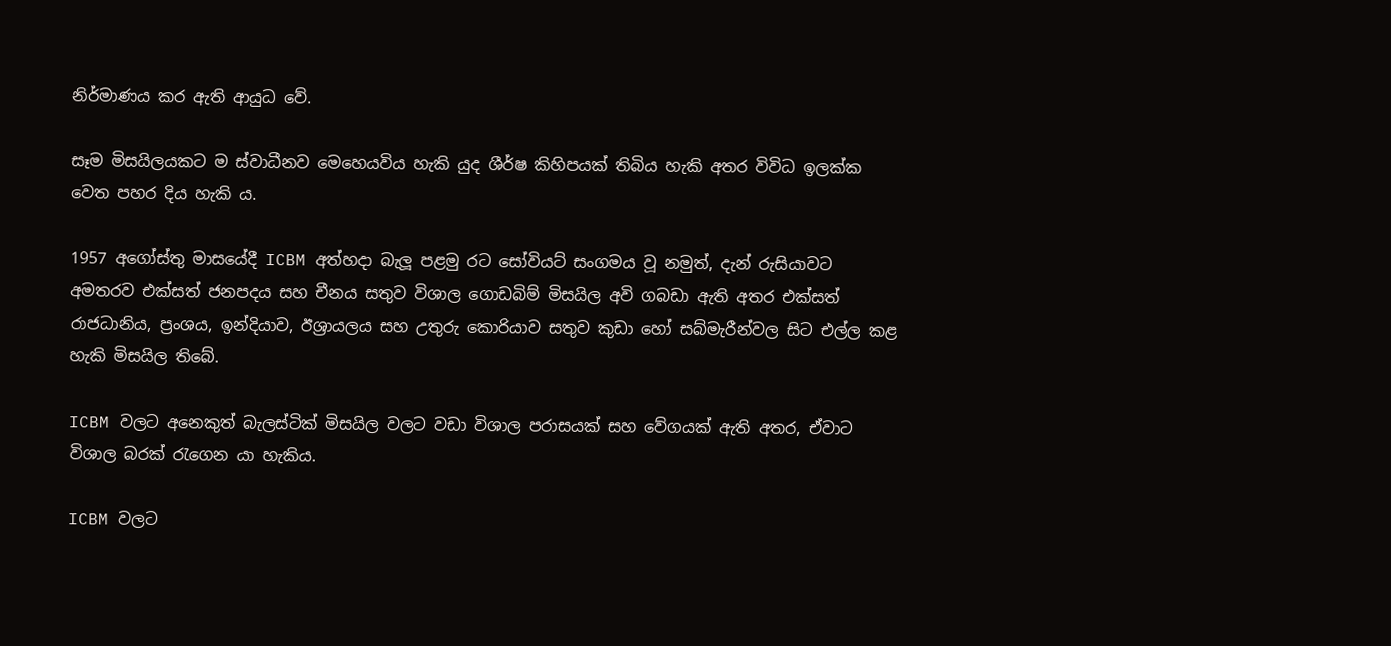නිර්මාණය කර ඇති ආයුධ වේ.

සෑම මිසයිලයකට ම ස්වාධීනව මෙහෙයවිය හැකි යුද ශීර්ෂ කිහිපයක් තිබිය හැකි අතර විවිධ ඉලක්ක වෙත පහර දිය හැකි ය.

1957 අගෝස්තු මාසයේදී ICBM අත්හදා බැලූ පළමු රට සෝවියට් සංගමය වූ නමුත්, දැන් රුසියාවට අමතරව එක්සත් ජනපදය සහ චීනය සතුව විශාල ගොඩබිම් මිසයිල අවි ගබඩා ඇති අතර එක්සත් රාජධානිය, ප්‍රංශය, ඉන්දියාව, ඊශ්‍රායලය සහ උතුරු කොරියාව සතුව කුඩා හෝ සබ්මැරීන්වල සිට එල්ල කළ හැකි මිසයිල තිබේ.

ICBM වලට අනෙකුත් බැලස්ටික් මිසයිල වලට වඩා විශාල පරාසයක් සහ වේගයක් ඇති අතර, ඒවාට විශාල බරක් රැගෙන යා හැකිය.

ICBM වලට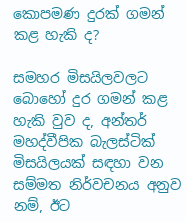කොපමණ දුරක් ගමන් කළ හැකි ද?

සමහර මිසයිලවලට බොහෝ දුර ගමන් කළ හැකි වුව ද, අන්තර් මහද්වීපික බැලස්ටික් මිසයිලයක් සඳහා වන සම්මත නිර්වචනය අනුව නම්, ඊට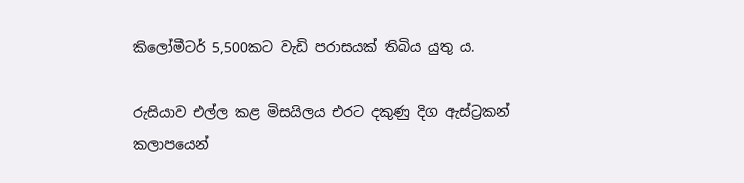කිලෝමීටර් 5,500කට වැඩි පරාසයක් තිබිය යුතු ය.

රුසියාව එල්ල කළ මිසයිලය එරට දකුණු දිග ඇස්ට්‍රකන් කලාපයෙන්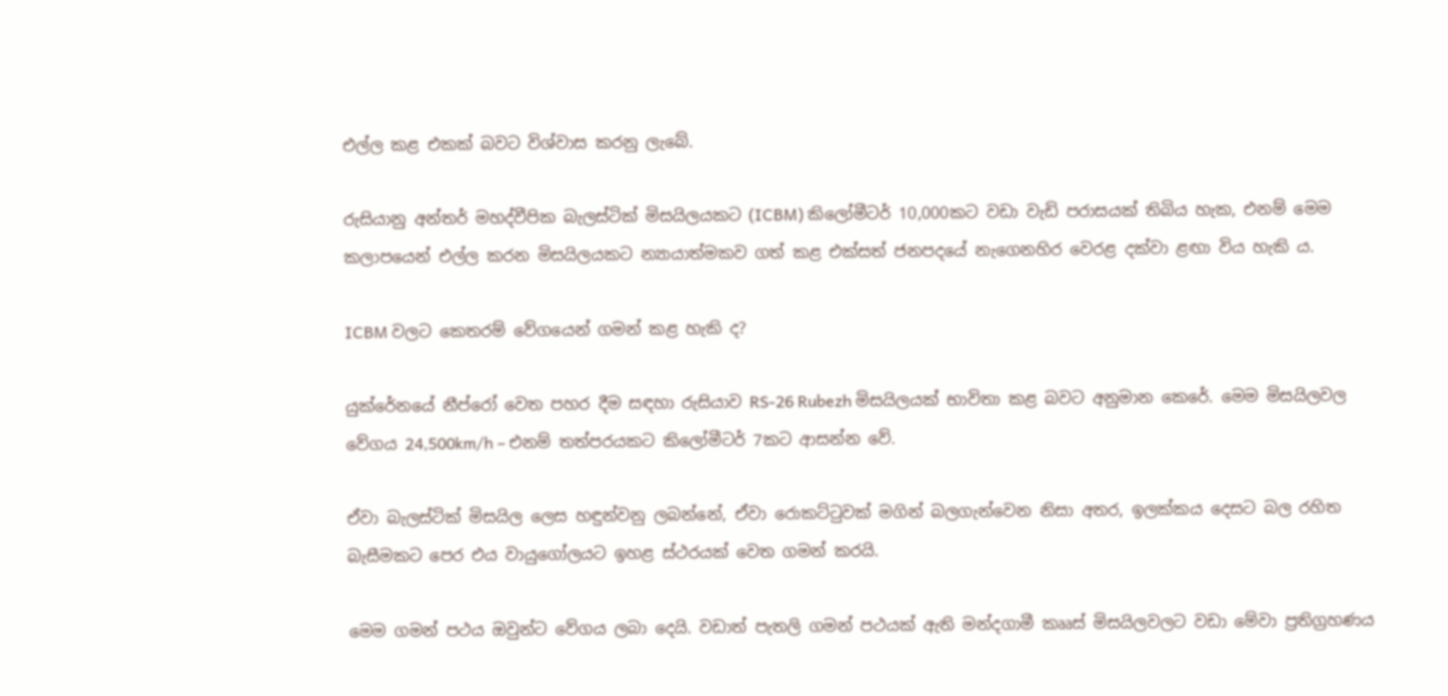එල්ල කළ එකක් බවට විශ්වාස කරනු ලැබේ.

රුසියානු අන්තර් මහද්වීපික බැලස්ටික් මිසයිලයකට (ICBM) කිලෝමීටර් 10,000කට වඩා වැඩි පරාසයක් තිබිය හැක, එනම් මෙම කලාපයෙන් එල්ල කරන මිසයිලයකට න්‍යායාත්මකව ගත් කළ එක්සත් ජනපදයේ නැගෙනහිර වෙරළ දක්වා ළඟා විය හැකි ය.

ICBM වලට කෙතරම් වේගයෙන් ගමන් කළ හැකි ද?

යුක්රේනයේ නීප්රෝ වෙත පහර දීම සඳහා රුසියාව RS-26 Rubezh මිසයිලයක් භාවිතා කළ බවට අනුමාන කෙරේ. මෙම මිසයිලවල වේගය 24,500km/h – එනම් තත්පරයකට කිලෝමීටර් 7කට ආසන්න වේ.

ඒවා බැලස්ටික් මිසයිල ලෙස හඳුන්වනු ලබන්නේ, ඒවා රොකට්ටුවක් මගින් බලගැන්වෙන නිසා අතර, ඉලක්කය දෙසට බල රහිත බැසීමකට පෙර එය වායුගෝලයට ඉහළ ස්ථරයක් වෙත ගමන් කරයි.

මෙම ගමන් පථය ඔවුන්ට වේගය ලබා දෙයි. වඩාත් පැතලි ගමන් පථයක් ඇති මන්දගාමී කෲස් මිසයිලවලට වඩා මේවා ප්‍රතිග්‍රහණය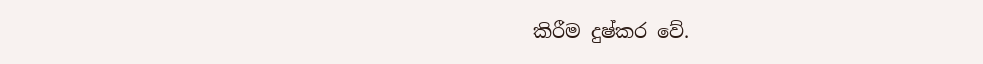කිරීම දුෂ්කර වේ.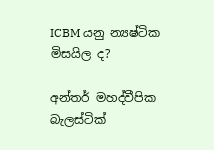ICBM යනු න්‍යෂ්ටික මිසයිල ද?

අන්තර් මහද්වීපික බැලස්ටික්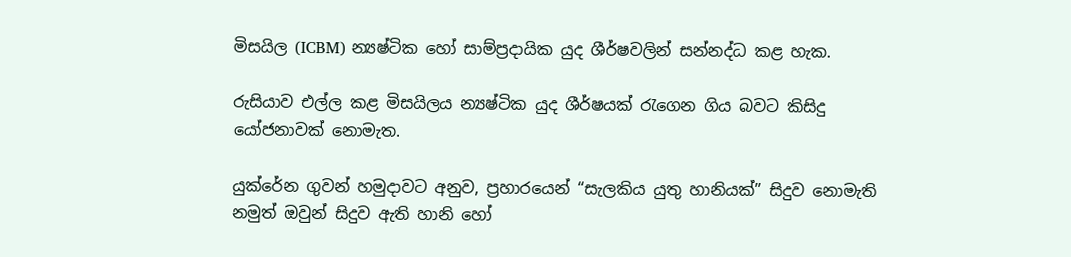මිසයිල (ICBM) න්‍යෂ්ටික හෝ සාම්ප්‍රදායික යුද ශීර්ෂවලින් සන්නද්ධ කළ හැක.

රුසියාව එල්ල කළ මිසයිලය න්‍යෂ්ටික යුද ශීර්ෂයක් රැගෙන ගිය බවට කිසිදු යෝජනාවක් නොමැත.

යුක්රේන ගුවන් හමුදාවට අනුව, ප්‍රහාරයෙන් “සැලකිය යුතු හානියක්” සිදුව නොමැති නමුත් ඔවුන් සිදුව ඇති හානි හෝ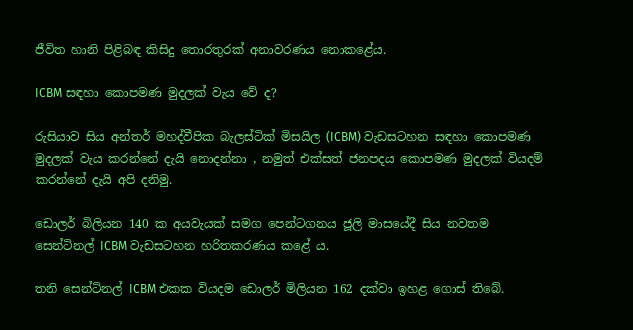ජීවිත හානි පිළිබඳ කිසිදු තොරතුරක් අනාවරණය නොකළේය.

ICBM සඳහා කොපමණ මුදලක් වැය වේ ද?

රුසියාව සිය අන්තර් මහද්වීපික බැලස්ටික් මිසයිල (ICBM) වැඩසටහන සඳහා කොපමණ මුදලක් වැය කරන්නේ දැයි නොදන්නා , නමුත් එක්සත් ජනපදය කොපමණ මුදලක් වියදම් කරන්නේ දැයි අපි දනිමු.

ඩොලර් බිලියන 140 ක අයවැයක් සමග පෙන්ටගනය ජූලි මාසයේදී සිය නවතම සෙන්ටිනල් ICBM වැඩසටහන හරිතකරණය කළේ ය.

තනි සෙන්ටිනල් ICBM එකක වියදම ඩොලර් මිලියන 162 දක්වා ඉහළ ගොස් තිබේ.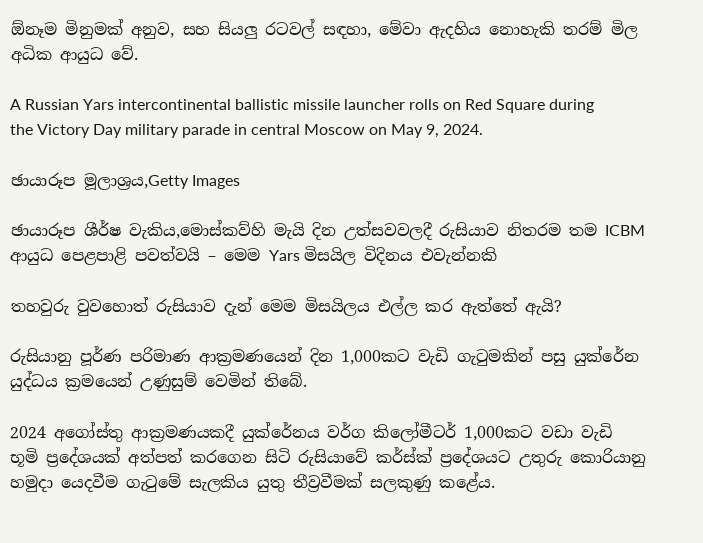ඕනෑම මිනුමක් අනුව, සහ සියලු රටවල් සඳහා, මේවා ඇදහිය නොහැකි තරම් මිල අධික ආයුධ වේ.

A Russian Yars intercontinental ballistic missile launcher rolls on Red Square during the Victory Day military parade in central Moscow on May 9, 2024.

ඡායාරූප මූලාශ්‍රය,Getty Images

ඡායාරූප ශීර්ෂ වැකිය,මොස්කව්හි මැයි දින උත්සවවලදී රුසියාව නිතරම තම ICBM ආයුධ පෙළපාළි පවත්වයි – මෙම Yars මිසයිල විදිනය එවැන්නකි

තහවුරු වුවහොත් රුසියාව දැන් මෙම මිසයිලය එල්ල කර ඇත්තේ ඇයි?

රුසියානු පූර්ණ පරිමාණ ආක්‍රමණයෙන් දින 1,000කට වැඩි ගැටුමකින් පසු යුක්රේන යුද්ධය ක්‍රමයෙන් උණුසුම් වෙමින් තිබේ.

2024 අගෝස්තු ආක්‍රමණයකදී යුක්රේනය වර්ග කිලෝමීටර් 1,000කට වඩා වැඩි භූමි ප්‍රදේශයක් අත්පත් කරගෙන සිටි රුසියාවේ කර්ස්ක් ප්‍රදේශයට උතුරු කොරියානු හමුදා යෙදවීම ගැටුමේ සැලකිය යුතු තීව්‍රවීමක් සලකුණු කළේය.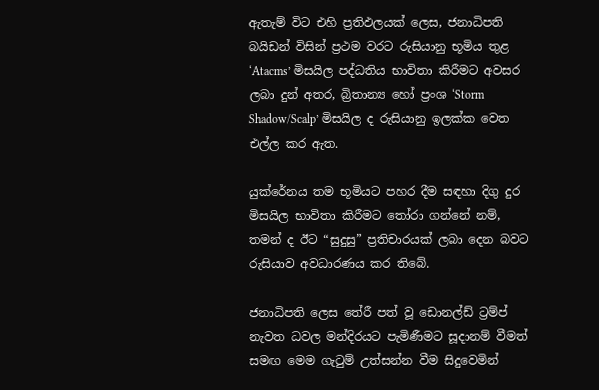ඇතැම් විට එහි ප්‍රතිඵලයක් ලෙස, ජනාධිපති බයිඩන් විසින් ප්‍රථම වරට රුසියානු භූමිය තුළ ‘Atacms’ මිසයිල පද්ධතිය භාවිතා කිරීමට අවසර ලබා දුන් අතර, බ්‍රිතාන්‍ය හෝ ප්‍රංශ ‘Storm Shadow/Scalp’ මිසයිල ද රුසියානු ඉලක්ක වෙත එල්ල කර ඇත.

යුක්රේනය තම භූමියට පහර දීම සඳහා දිගු දුර මිසයිල භාවිතා කිරීමට තෝරා ගන්නේ නම්, තමන් ද ඊට “සුදුසු” ප්‍රතිචාරයක් ලබා දෙන බවට රුසියාව අවධාරණය කර තිබේ.

ජනාධිපති ලෙස තේරී පත් වූ ඩොනල්ඩ් ට්‍රම්ප් නැවත ධවල මන්දිරයට පැමිණීමට සූදානම් වීමත් සමඟ මෙම ගැටුම් උත්සන්න වීම සිදුවෙමින්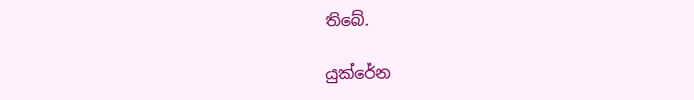තිබේ.

යුක්රේන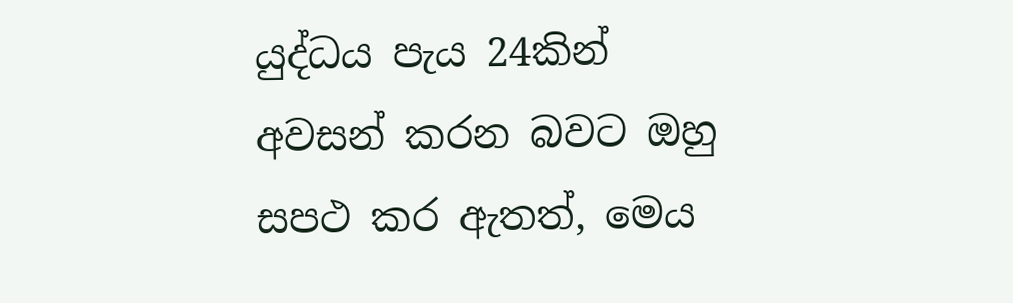යුද්ධය පැය 24කින් අවසන් කරන බවට ඔහු සපථ කර ඇතත්, මෙය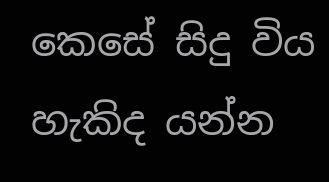කෙසේ සිදු විය හැකිද යන්න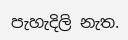පැහැදිලි නැත.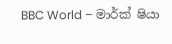BBC World – මාර්ක් ෂියා